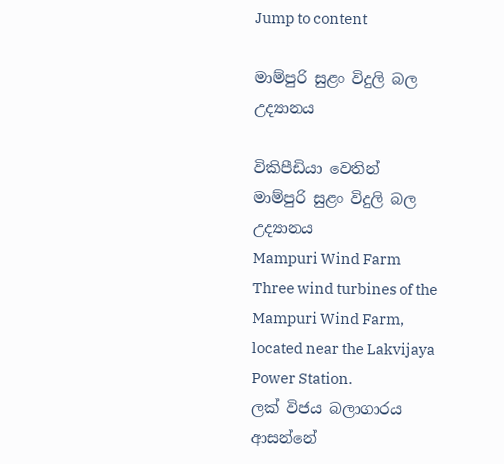Jump to content

මාම්පුරි සුළං විදුලි බල උද්‍යානය

විකිපීඩියා වෙතින්
මාම්පුරි සුළං විදුලි බල උද්‍යානය
Mampuri Wind Farm
Three wind turbines of the Mampuri Wind Farm, located near the Lakvijaya Power Station.
ලක් විජය බලාගාරය ආසන්නේ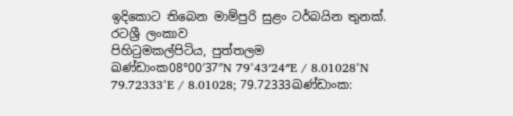ඉදිකොට තිබෙන මාම්පුරි සුළං ටර්බයින තුනක්.
රටශ්‍රී ලංකාව
පිහිටුමකල්පිටිය, පුත්තලම
ඛණ්ඩාංක08°00′37″N 79°43′24″E / 8.01028°N 79.72333°E / 8.01028; 79.72333ඛණ්ඩාංක: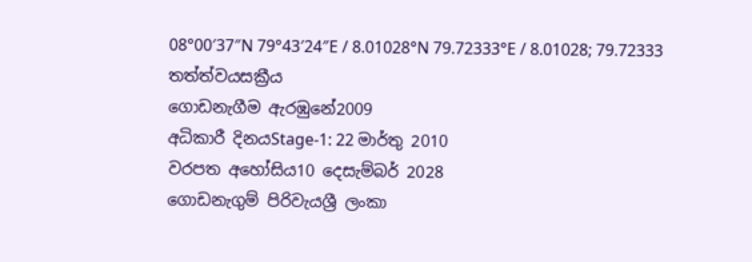08°00′37″N 79°43′24″E / 8.01028°N 79.72333°E / 8.01028; 79.72333
තත්ත්වයසක්‍රීය
ගොඩනැගීම ඇරඹුනේ2009
අධිකාරී දිනයStage-1: 22 මාර්තු 2010
වරපත අහෝසිය10 දෙසැම්බර් 2028
ගොඩනැගුම් පිරිවැයශ්‍රී ලංකා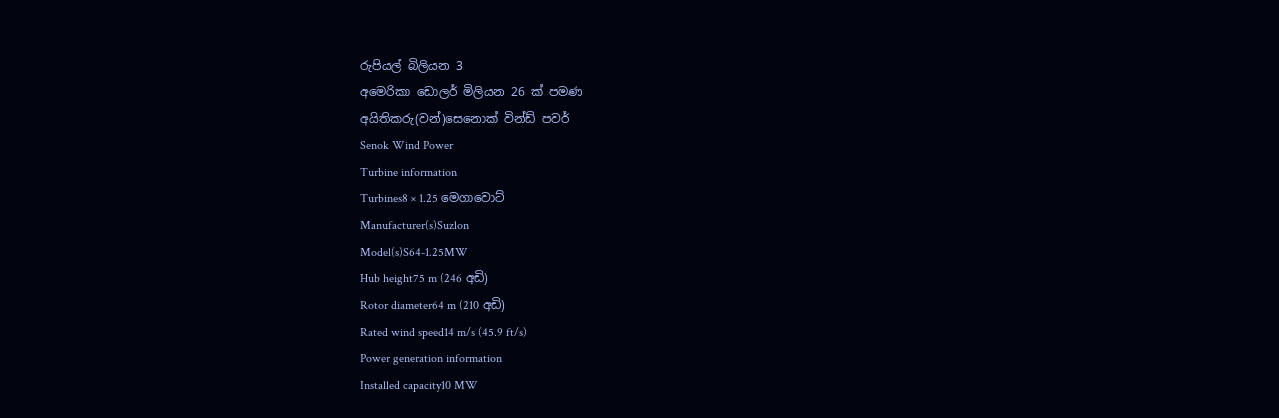රුපියල් බිලියන 3
අමෙරිකා ඩොලර් මිලියන 26 ක් පමණ
අයිතිකරු(වන්)සෙනොක් වින්ඩ් පවර්
Senok Wind Power
Turbine information
Turbines8 × 1.25 මෙගාවොට්
Manufacturer(s)Suzlon
Model(s)S64-1.25MW
Hub height75 m (246 අඩි)
Rotor diameter64 m (210 අඩි)
Rated wind speed14 m/s (45.9 ft/s)
Power generation information
Installed capacity10 MW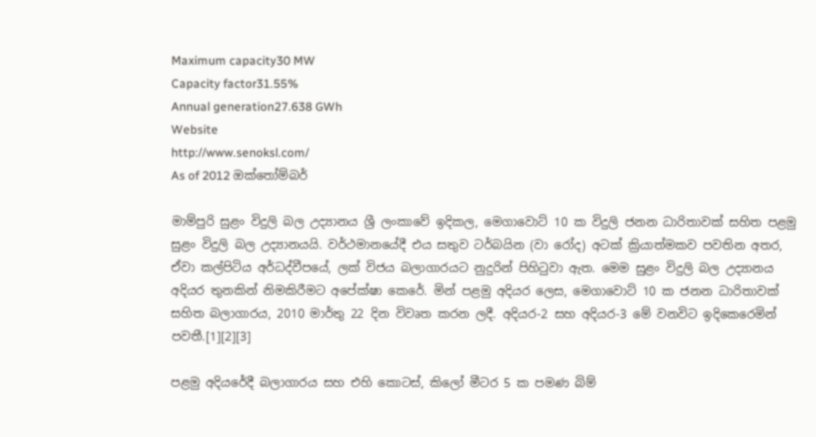Maximum capacity30 MW
Capacity factor31.55%
Annual generation27.638 GWh
Website
http://www.senoksl.com/
As of 2012 ඔක්තෝම්බර්

මාම්පුරි සුළං විදුලි බල උද්‍යානය ශ්‍රී ලංකාවේ ඉදිකල, මෙගාවොට් 10 ක විදුලි ජනන ධාරිතාවක් සහිත පළමු සුළං විදුලි බල උද්‍යානයයි. වර්ථමානයේදී එය සතුව ටර්බයින (වා රෝද) අටක් ක්‍රියාත්මකව පවතින අතර, ඒවා කල්පිටිය අර්ධද්වීපයේ, ලක් විජය බලාගාරයට නුදුරින් පිහිටුවා ඇත. මෙම සුළං විදුලි බල උද්‍යානය අදියර තුනකින් නිමකිරීමට අපේක්ෂා කෙරේ. මින් පළමු අදියර ලෙස, මෙගාවොට් 10 ක ජනන ධාරිතාවක් සහිත බලාගාරය, 2010 මාර්තු 22 දින විවෘත කරන ලදී. අදියර-2 සහ අදියර-3 මේ වනවිට ඉදිකෙරෙමින් පවතී.[1][2][3]

පළමු අදියරේදී බලාගාරය සහ එහි කොටස්, කිලෝ මීටර 5 ක පමණ බිම්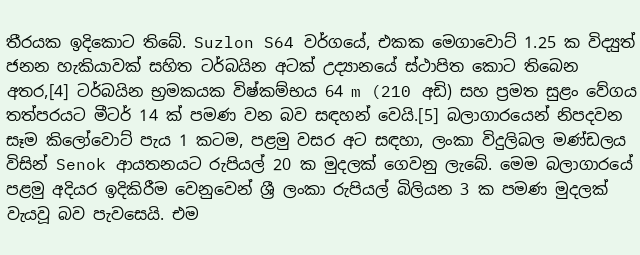තීරයක ඉදිකොට තිබේ. Suzlon S64 වර්ගයේ, එකක මෙගාවොට් 1.25 ක විද්‍යුත් ජනන හැකියාවක් සහිත ටර්බයින අටක් උද්‍යානයේ ස්ථාපිත කොට තිබෙන අතර,[4] ටර්බයින භ්‍රමකයක විෂ්කම්භය 64 m (210 අඩි) සහ ප්‍රමත සුළං වේගය තත්පරයට මීටර් 14 ක් පමණ වන බව සඳහන් වෙයි.[5] බලාගාරයෙන් නිපදවන සෑම කිලෝවොට් පැය 1 කටම, පළමු වසර අට සඳහා, ලංකා විදුලිබල මණ්ඩලය විසින් Senok ආයතනයට රුපියල් 20 ක මුදලක් ගෙවනු ලැබේ. මෙම බලාගාරයේ පළමු අදියර ඉදිකිරීම වෙනුවෙන් ශ්‍රී ලංකා රුපියල් බිලියන 3 ක පමණ මුදලක් වැයවූ බව පැවසෙයි. එම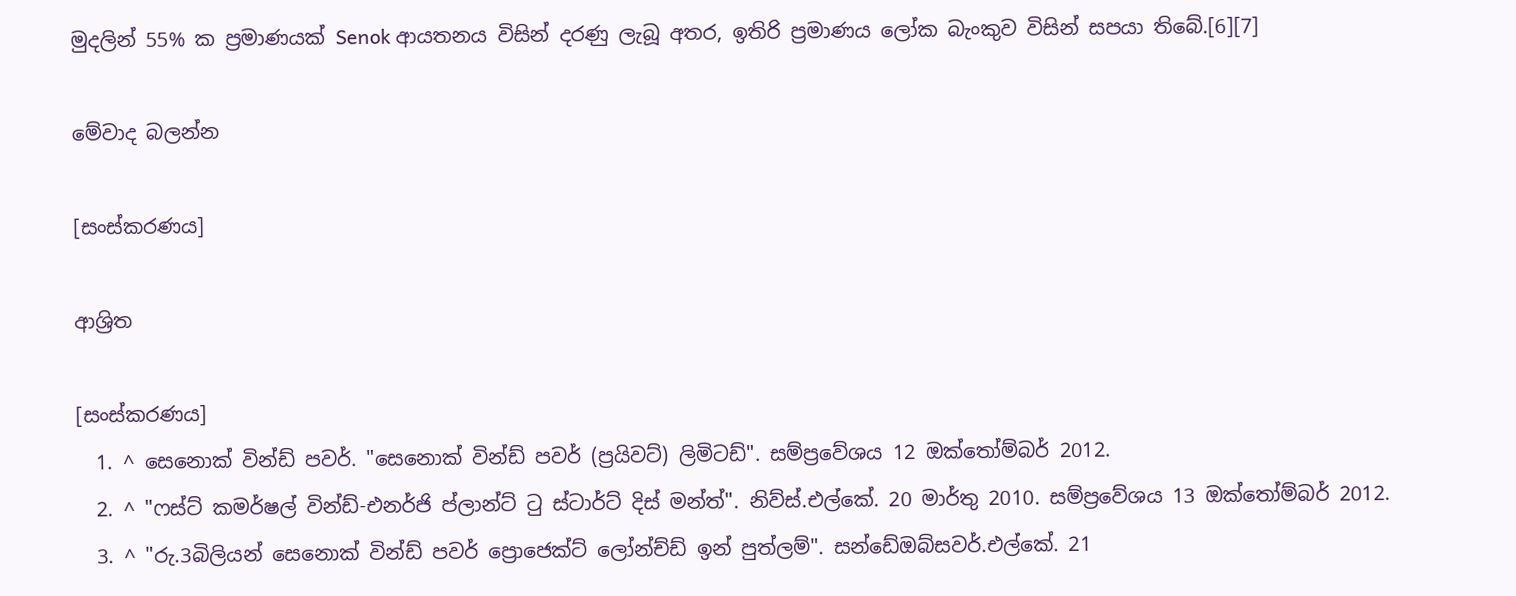මුදලින් 55% ක ප්‍රමාණයක් Senok ආයතනය විසින් දරණු ලැබූ අතර, ඉතිරි ප්‍රමාණය ලෝක බැංකුව විසින් සපයා තිබේ.[6][7]

මේවාද බලන්න

[සංස්කරණය]

ආශ්‍රිත

[සංස්කරණය]
  1. ^ සෙනොක් වින්ඩ් පවර්. "සෙනොක් වින්ඩ් පවර් (ප්‍රයිවට්) ලිමිටඩ්". සම්ප්‍රවේශය 12 ඔක්තෝම්බර් 2012.
  2. ^ "ෆස්ට් කමර්ෂල් වින්ඩ්-එනර්ජි ප්ලාන්ට් ටු ස්ටාර්ට් දිස් මන්ත්". නිව්ස්.එල්කේ. 20 මාර්තු 2010. සම්ප්‍රවේශය 13 ඔක්තෝම්බර් 2012.
  3. ^ "රු.3බිලියන් සෙනොක් වින්ඩ් පවර් ප්‍රොජෙක්ට් ලෝන්ච්ඩ් ඉන් පුත්ලම්". සන්ඩේඔබ්සවර්.එල්කේ. 21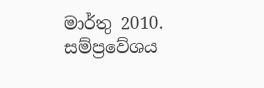මාර්තු 2010. සම්ප්‍රවේශය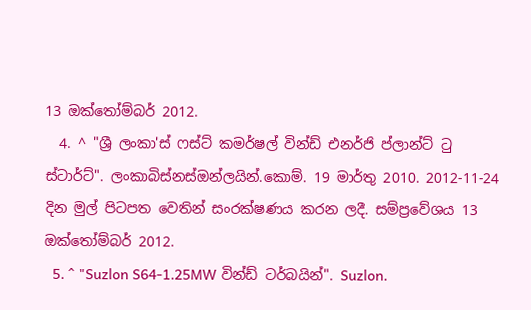13 ඔක්තෝම්බර් 2012.
  4. ^ "ශ්‍රී ලංකා'ස් ෆස්ට් කමර්ෂල් වින්ඩ් එනර්ජි ප්ලාන්ට් ටු ස්ටාර්ට්". ලංකාබිස්නස්ඔන්ලයින්.කොම්. 19 මාර්තු 2010. 2012-11-24 දින මුල් පිටපත වෙතින් සංරක්ෂණය කරන ලදී. සම්ප්‍රවේශය 13 ඔක්තෝම්බර් 2012.
  5. ^ "Suzlon S64-1.25MW වින්ඩ් ටර්බයින්". Suzlon.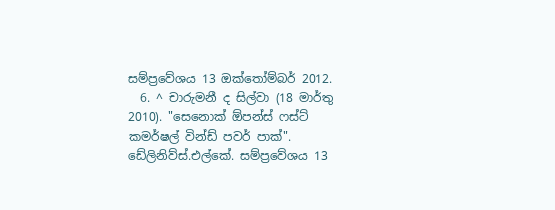සම්ප්‍රවේශය 13 ඔක්තෝම්බර් 2012.
  6. ^ චාරුමනී ද සිල්වා (18 මාර්තු 2010). "සෙනොක් ඕපන්ස් ෆස්ට් කමර්ෂල් වින්ඩ් පවර් පාක්". ඩේලිනිව්ස්.එල්කේ. සම්ප්‍රවේශය 13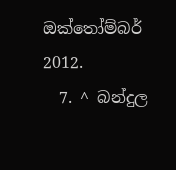ඔක්තෝම්බර් 2012.
  7. ^ බන්දුල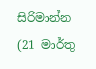සිරිමාන්න (21 මාර්තු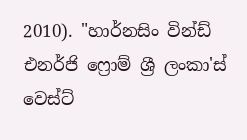2010). "හාර්නසිං වින්ඩ් එනර්ජි ෆ්‍රොම් ශ්‍රී ලංකා'ස් වෙස්ට්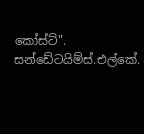කෝස්ට්". සන්ඩේටයිම්ස්.එල්කේ.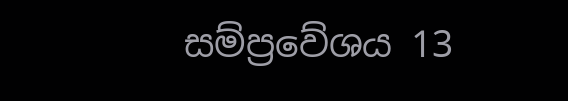සම්ප්‍රවේශය 13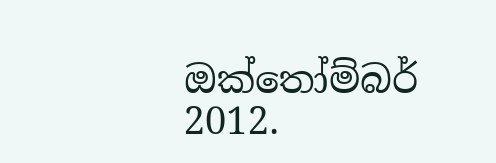ඔක්තෝම්බර් 2012.